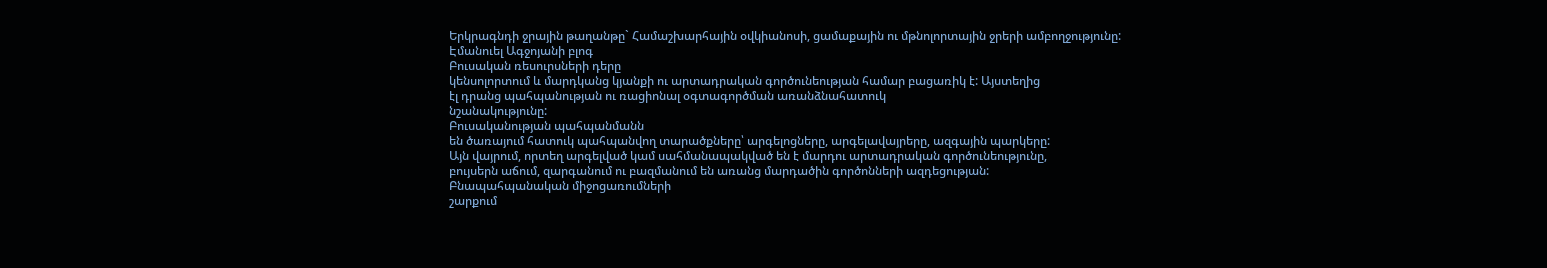Երկրագնդի ջրային թաղանթը` Համաշխարհային օվկիանոսի, ցամաքային ու մթնոլորտային ջրերի ամբողջությունը:
Էմանուել Ագջոյանի բլոգ
Բուսական ռեսուրսների դերը
կենսոլորտում և մարդկանց կյանքի ու արտադրական գործունեության համար բացառիկ է: Այստեղից
էլ դրանց պահպանության ու ռացիոնալ օգտագործման առանձնահատուկ
նշանակությունը:
Բուսականության պահպանմանն
են ծառայում հատուկ պահպանվող տարածքները՝ արգելոցները, արգելավայրերը, ազգային պարկերը:
Այն վայրում, որտեղ արգելված կամ սահմանապակված են է մարդու արտադրական գործունեությունը,
բույսերն աճում, զարգանում ու բազմանում են առանց մարդածին գործոնների ազդեցության:
Բնապահպանական միջոցառումների
շարքում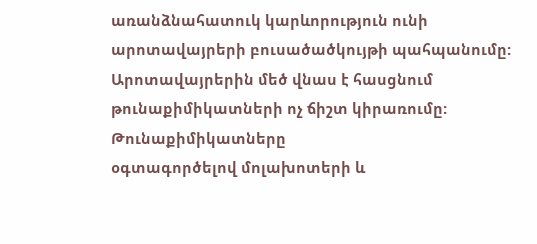առանձնահատուկ կարևորություն ունի արոտավայրերի բուսածածկույթի պահպանումը:
Արոտավայրերին մեծ վնաս է հասցնում թունաքիմիկատների ոչ ճիշտ կիրառումը: Թունաքիմիկատները
օգտագործելով մոլախոտերի և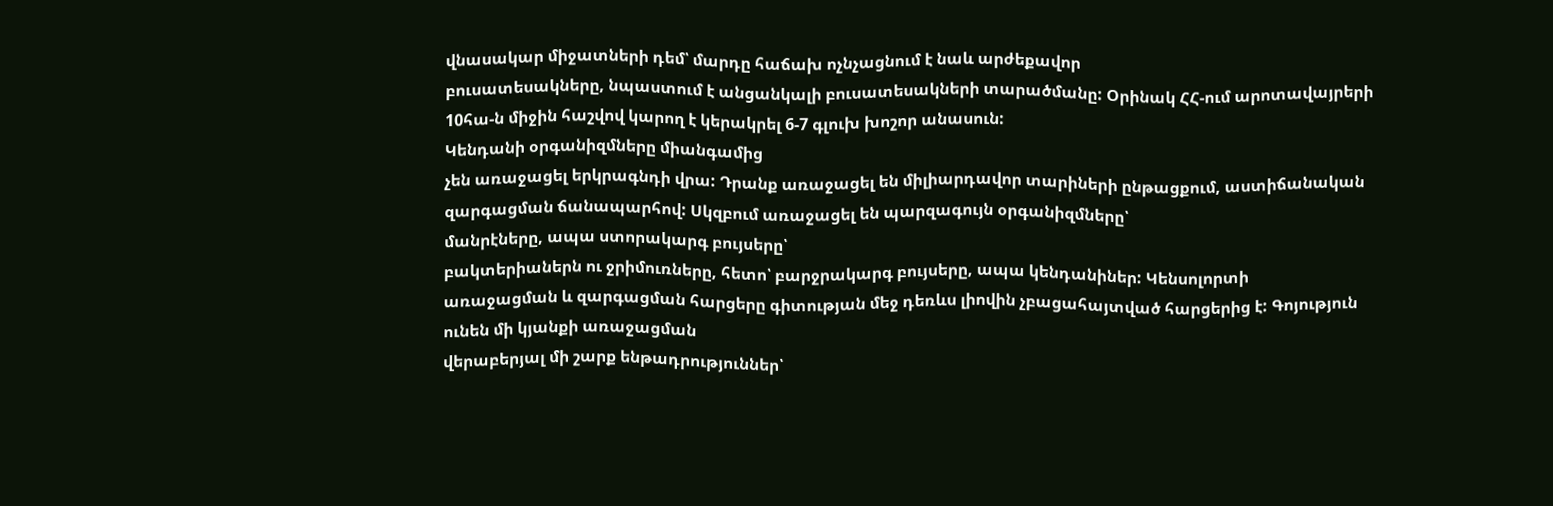վնասակար միջատների դեմ՝ մարդը հաճախ ոչնչացնում է նաև արժեքավոր
բուսատեսակները, նպաստում է անցանկալի բուսատեսակների տարածմանը: Օրինակ ՀՀ-ում արոտավայրերի
10հա-ն միջին հաշվով կարող է կերակրել 6-7 գլուխ խոշոր անասուն:
Կենդանի օրգանիզմները միանգամից
չեն առաջացել երկրագնդի վրա: Դրանք առաջացել են միլիարդավոր տարիների ընթացքում, աստիճանական
զարգացման ճանապարհով: Սկզբում առաջացել են պարզագույն օրգանիզմները՝
մանրէները, ապա ստորակարգ բույսերը՝
բակտերիաներն ու ջրիմուռները, հետո՝ բարջրակարգ բույսերը, ապա կենդանիներ: Կենսոլորտի
առաջացման և զարգացման հարցերը գիտության մեջ դեռևս լիովին չբացահայտված հարցերից է: Գոյություն
ունեն մի կյանքի առաջացման
վերաբերյալ մի շարք ենթադրություններ՝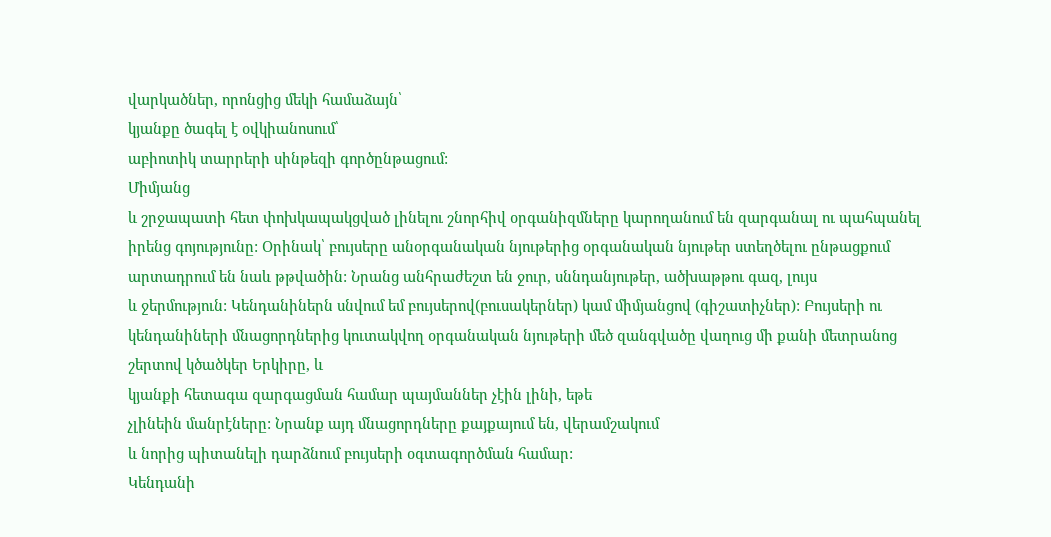վարկածներ, որոնցից մեկի համաձայն՝
կյանքը ծագել է օվկիանոսում՝
աբիոտիկ տարրերի սինթեզի գործընթացում:
Միմյանց
և շրջապատի հետ փոխկապակցված լինելու շնորհիվ օրգանիզմները կարողանում են զարգանալ ու պահպանել իրենց գոյությունը: Օրինակ՝ բույսերը անօրգանական նյութերից օրգանական նյութեր ստեղծելու ընթացքում արտադրում են նաև թթվածին: Նրանց անհրաժեշտ են ջուր, սննդանյութեր, ածխաթթու գազ, լույս
և ջերմություն: Կենդանիներն սնվում եմ բույսերով(բուսակերներ) կամ միմյանցով (գիշատիչներ): Բույսերի ու կենդանիների մնացորդներից կուտակվող օրգանական նյութերի մեծ զանգվածը վաղուց մի քանի մետրանոց շերտով կծածկեր Երկիրը, և
կյանքի հետագա զարգացման համար պայմաններ չէին լինի, եթե
չլինեին մանրէները: Նրանք այդ մնացորդները քայքայում են, վերամշակում
և նորից պիտանելի դարձնում բույսերի օգտագործման համար:
Կենդանի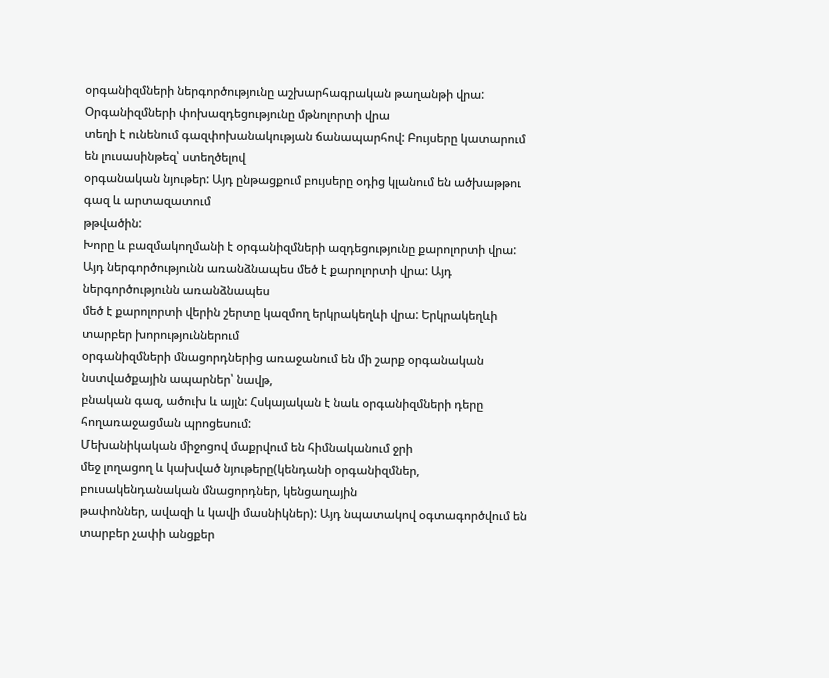օրգանիզմների ներգործությունը աշխարհագրական թաղանթի վրա: Օրգանիզմների փոխազդեցությունը մթնոլորտի վրա
տեղի է ունենում գազփոխանակության ճանապարհով: Բույսերը կատարում են լուսասինթեզ՝ ստեղծելով
օրգանական նյութեր: Այդ ընթացքում բույսերը օդից կլանում են ածխաթթու գազ և արտազատում
թթվածին:
Խորը և բազմակողմանի է օրգանիզմների ազդեցությունը քարոլորտի վրա:
Այդ ներգործությունն առանձնապես մեծ է քարոլորտի վրա: Այդ ներգործությունն առանձնապես
մեծ է քարոլորտի վերին շերտը կազմող երկրակեղևի վրա: Երկրակեղևի տարբեր խորություններում
օրգանիզմների մնացորդներից առաջանում են մի շարք օրգանական նստվածքային ապարներ՝ նավթ,
բնական գազ, ածուխ և այլն: Հսկայական է նաև օրգանիզմների դերը հողառաջացման պրոցեսում:
Մեխանիկական միջոցով մաքրվում են հիմնականում ջրի
մեջ լողացող և կախված նյութերը(կենդանի օրգանիզմներ, բուսակենդանական մնացորդներ, կենցաղային
թափոններ, ավազի և կավի մասնիկներ): Այդ նպատակով օգտագործվում են տարբեր չափի անցքեր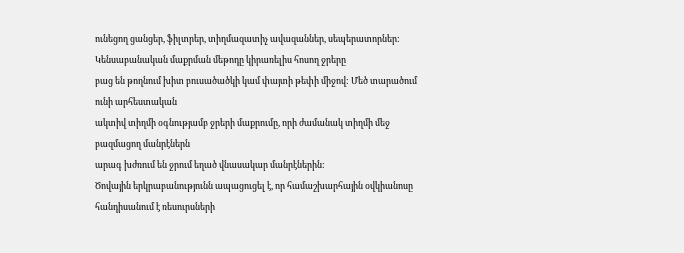ունեցող ցանցեր, ֆիլտրեր, տիղմազատիչ ավազաններ, սեպերատորներ:
Կենսաբանական մաքրման մեթոդը կիրառելիս հոսող ջրերը
բաց են թողնում խիտ բուսածածկի կամ փայտի թեփի միջով: Մեծ տարածում ունի արհեստական
ակտիվ տիղմի օգնությամբ ջրերի մաքրումը, որի ժամանակ տիղմի մեջ բազմացող մանրէներն
արագ խժռում են ջրում եղած վնասակար մանրէներին:
Ծովային երկրաբանությունն ապացուցել է, որ համաշխարհային օվկիանոսը
հանդիսանում է ռեսուրսների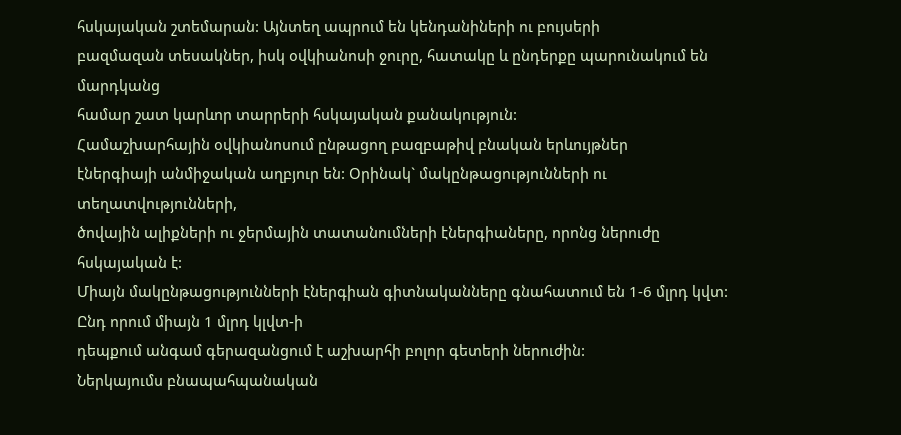հսկայական շտեմարան: Այնտեղ ապրում են կենդանիների ու բույսերի
բազմազան տեսակներ, իսկ օվկիանոսի ջուրը, հատակը և ընդերքը պարունակում են մարդկանց
համար շատ կարևոր տարրերի հսկայական քանակություն:
Համաշխարհային օվկիանոսում ընթացող բազբաթիվ բնական երևույթներ
էներգիայի անմիջական աղբյուր են: Օրինակ` մակընթացությունների ու տեղատվությունների,
ծովային ալիքների ու ջերմային տատանումների էներգիաները, որոնց ներուժը հսկայական է:
Միայն մակընթացությունների էներգիան գիտնականները գնահատում են 1-6 մլրդ կվտ: Ընդ որում միայն 1 մլրդ կլվտ-ի
դեպքում անգամ գերազանցում է աշխարհի բոլոր գետերի ներուժին:
Ներկայումս բնապահպանական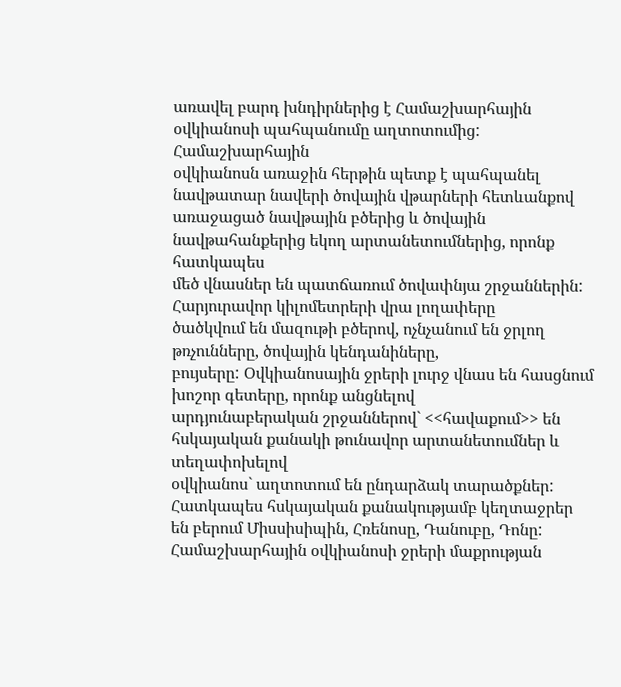առավել բարդ խնդիրներից է Համաշխարհային օվկիանոսի պահպանումը աղտոտումից: Համաշխարհային
օվկիանոսն առաջին հերթին պետք է պահպանել նավթատար նավերի ծովային վթարների հետևանքով
առաջացած նավթային բծերից և ծովային նավթահանքերից եկող արտանետումներից, որոնք հատկապես
մեծ վնասներ են պատճառում ծովափնյա շրջաններին: Հարյուրավոր կիլոմետրերի վրա լողափերը
ծածկվում են մազութի բծերով, ոչնչանում են ջրլող թռչունները, ծովային կենդանիները,
բույսերը: Օվկիանոսային ջրերի լուրջ վնաս են հասցնում խոշոր գետերը, որոնք անցնելով
արդյունաբերական շրջաններով` <<հավաքում>> են հսկայական քանակի թունավոր արտանետումներ և տեղափոխելով
օվկիանոս` աղտոտում են ընդարձակ տարածքներ: Հատկապես հսկայական քանակությամբ կեղտաջրեր
են բերում Միսսիսիպին, Հռենոսը, Դանուբը, Դոնը: Համաշխարհային օվկիանոսի ջրերի մաքրության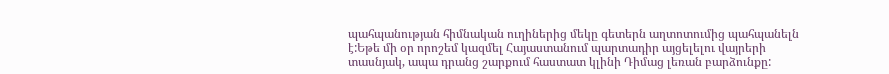պահպանության հիմնական ուղիներից մեկը գետերն աղտոտումից պահպանելն է:Եթե մի օր որոշեմ կազմել Հայաստանում պարտադիր այցելելու վայրերի տասնյակ, ապա դրանց շարքում հաստատ կլինի Դիմաց լեռան բարձունքը: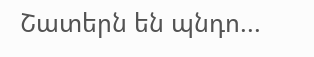Շատերն են պնդո...